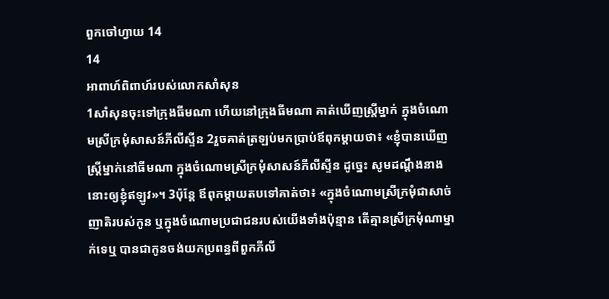ពួកចៅហ្វាយ 14
14
អាពាហ៍ពិពាហ៍របស់លោកសាំសុន
1សាំសុនចុះទៅក្រុងធីមណា ហើយនៅក្រុងធីមណា គាត់ឃើញស្ត្រីម្នាក់ ក្នុងចំណោមស្រីក្រមុំសាសន៍ភីលីស្ទីន 2រួចគាត់ត្រឡប់មកប្រាប់ឪពុកម្តាយថា៖ «ខ្ញុំបានឃើញស្ត្រីម្នាក់នៅធីមណា ក្នុងចំណោមស្រីក្រមុំសាសន៍ភីលីស្ទីន ដូច្នេះ សូមដណ្តឹងនាងនោះឲ្យខ្ញុំឥឡូវ»។ 3ប៉ុន្ដែ ឪពុកម្តាយតបទៅគាត់ថា៖ «ក្នុងចំណោមស្រីក្រមុំជាសាច់ញាតិរបស់កូន ឬក្នុងចំណោមប្រជាជនរបស់យើងទាំងប៉ុន្មាន តើគ្មានស្រីក្រមុំណាម្នាក់ទេឬ បានជាកូនចង់យកប្រពន្ធពីពួកភីលី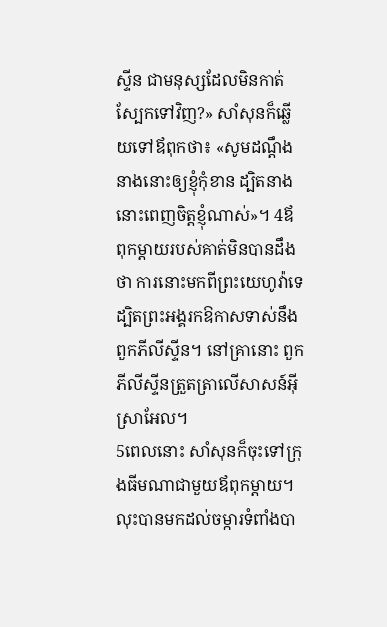ស្ទីន ជាមនុស្សដែលមិនកាត់ស្បែកទៅវិញ?» សាំសុនក៏ឆ្លើយទៅឪពុកថា៖ «សូមដណ្តឹងនាងនោះឲ្យខ្ញុំកុំខាន ដ្បិតនាងនោះពេញចិត្តខ្ញុំណាស់»។ 4ឪពុកម្តាយរបស់គាត់មិនបានដឹងថា ការនោះមកពីព្រះយេហូវ៉ាទេ ដ្បិតព្រះអង្គរកឱកាសទាស់នឹងពួកភីលីស្ទីន។ នៅគ្រានោះ ពួកភីលីស្ទីនត្រួតត្រាលើសាសន៍អ៊ីស្រាអែល។
5ពេលនោះ សាំសុនក៏ចុះទៅក្រុងធីមណាជាមួយឪពុកម្តាយ។ លុះបានមកដល់ចម្ការទំពាំងបា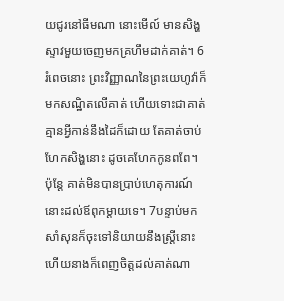យជូរនៅធីមណា នោះមើល៍ មានសិង្ហស្ទាវមួយចេញមកគ្រហឹមដាក់គាត់។ 6រំពេចនោះ ព្រះវិញ្ញាណនៃព្រះយេហូវ៉ាក៏មកសណ្ឋិតលើគាត់ ហើយទោះជាគាត់គ្មានអ្វីកាន់នឹងដៃក៏ដោយ តែគាត់ចាប់ហែកសិង្ហនោះ ដូចគេហែកកូនពពែ។ ប៉ុន្ដែ គាត់មិនបានប្រាប់ហេតុការណ៍នោះដល់ឪពុកម្តាយទេ។ 7បន្ទាប់មក សាំសុនក៏ចុះទៅនិយាយនឹងស្ត្រីនោះ ហើយនាងក៏ពេញចិត្តដល់គាត់ណា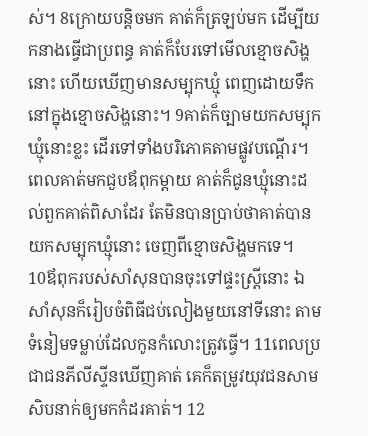ស់។ 8ក្រោយបន្តិចមក គាត់ក៏ត្រឡប់មក ដើម្បីយកនាងធ្វើជាប្រពន្ធ គាត់ក៏បែរទៅមើលខ្មោចសិង្ហនោះ ហើយឃើញមានសម្បុកឃ្មុំ ពេញដោយទឹក នៅក្នុងខ្មោចសិង្ហនោះ។ 9គាត់ក៏ច្បាមយកសម្បុកឃ្មុំនោះខ្លះ ដើរទៅទាំងបរិភោគតាមផ្លូវបណ្តើរ។ ពេលគាត់មកជួបឪពុកម្តាយ គាត់ក៏ជូនឃ្មុំនោះដល់ពួកគាត់ពិសាដែរ តែមិនបានប្រាប់ថាគាត់បានយកសម្បុកឃ្មុំនោះ ចេញពីខ្មោចសិង្ហមកទេ។
10ឪពុករបស់សាំសុនបានចុះទៅផ្ទះស្ត្រីនោះ ឯសាំសុនក៏រៀបចំពិធីជប់លៀងមួយនៅទីនោះ តាមទំនៀមទម្លាប់ដែលកូនកំលោះត្រូវធ្វើ។ 11ពេលប្រជាជនភីលីស្ទីនឃើញគាត់ គេក៏តម្រូវយុវជនសាមសិបនាក់ឲ្យមកកំដរគាត់។ 12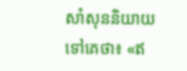សាំសុននិយាយទៅគេថា៖ «ឥ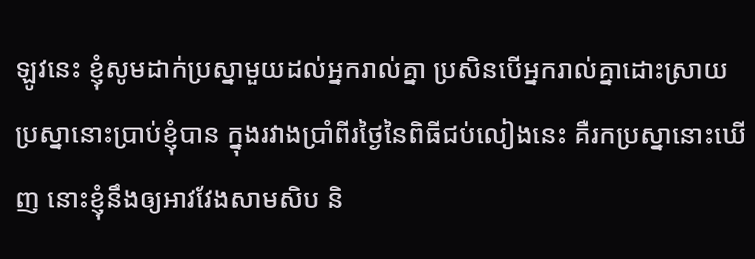ឡូវនេះ ខ្ញុំសូមដាក់ប្រស្នាមួយដល់អ្នករាល់គ្នា ប្រសិនបើអ្នករាល់គ្នាដោះស្រាយប្រស្នានោះប្រាប់ខ្ញុំបាន ក្នុងរវាងប្រាំពីរថ្ងៃនៃពិធីជប់លៀងនេះ គឺរកប្រស្នានោះឃើញ នោះខ្ញុំនឹងឲ្យអាវវែងសាមសិប និ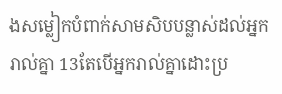ងសម្លៀកបំពាក់សាមសិបបន្លាស់ដល់អ្នករាល់គ្នា 13តែបើអ្នករាល់គ្នាដោះប្រ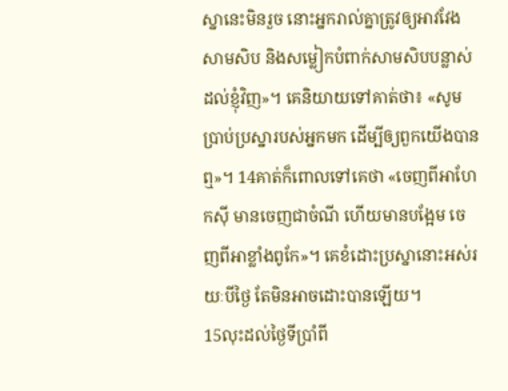ស្នានេះមិនរួច នោះអ្នករាល់គ្នាត្រូវឲ្យអាវវែងសាមសិប និងសម្លៀកបំពាក់សាមសិបបន្លាស់ដល់ខ្ញុំវិញ»។ គេនិយាយទៅគាត់ថា៖ «សូមប្រាប់ប្រស្នារបស់អ្នកមក ដើម្បីឲ្យពួកយើងបានឮ»។ 14គាត់ក៏ពោលទៅគេថា «ចេញពីអាហែកស៊ី មានចេញជាចំណី ហើយមានបង្អែម ចេញពីអាខ្លាំងពូកែ»។ គេខំដោះប្រស្នានោះអស់រយៈបីថ្ងៃ តែមិនអាចដោះបានឡើយ។
15លុះដល់ថ្ងៃទីប្រាំពី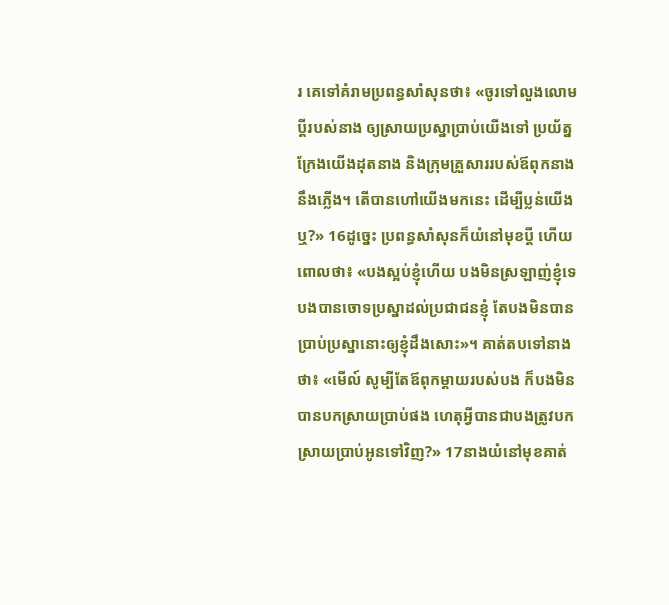រ គេទៅគំរាមប្រពន្ធសាំសុនថា៖ «ចូរទៅលួងលោមប្តីរបស់នាង ឲ្យស្រាយប្រស្នាប្រាប់យើងទៅ ប្រយ័ត្នក្រែងយើងដុតនាង និងក្រុមគ្រួសាររបស់ឪពុកនាងនឹងភ្លើង។ តើបានហៅយើងមកនេះ ដើម្បីប្លន់យើងឬ?» 16ដូច្នេះ ប្រពន្ធសាំសុនក៏យំនៅមុខប្តី ហើយពោលថា៖ «បងស្អប់ខ្ញុំហើយ បងមិនស្រឡាញ់ខ្ញុំទេ បងបានចោទប្រស្នាដល់ប្រជាជនខ្ញុំ តែបងមិនបានប្រាប់ប្រស្នានោះឲ្យខ្ញុំដឹងសោះ»។ គាត់តបទៅនាងថា៖ «មើល៍ សូម្បីតែឪពុកម្ដាយរបស់បង ក៏បងមិនបានបកស្រាយប្រាប់ផង ហេតុអ្វីបានជាបងត្រូវបកស្រាយប្រាប់អូនទៅវិញ?» 17នាងយំនៅមុខគាត់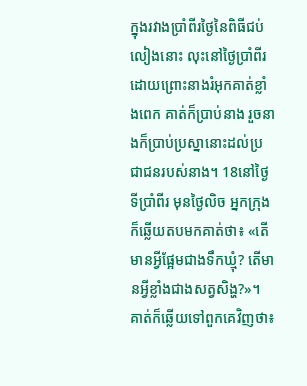ក្នុងរវាងប្រាំពីរថ្ងៃនៃពិធីជប់លៀងនោះ លុះនៅថ្ងៃប្រាំពីរ ដោយព្រោះនាងរំអុកគាត់ខ្លាំងពេក គាត់ក៏ប្រាប់នាង រួចនាងក៏ប្រាប់ប្រស្នានោះដល់ប្រជាជនរបស់នាង។ 18នៅថ្ងៃទីប្រាំពីរ មុនថ្ងៃលិច អ្នកក្រុងក៏ឆ្លើយតបមកគាត់ថា៖ «តើមានអ្វីផ្អែមជាងទឹកឃ្មុំ? តើមានអ្វីខ្លាំងជាងសត្វសិង្ហ?»។ គាត់ក៏ឆ្លើយទៅពួកគេវិញថា៖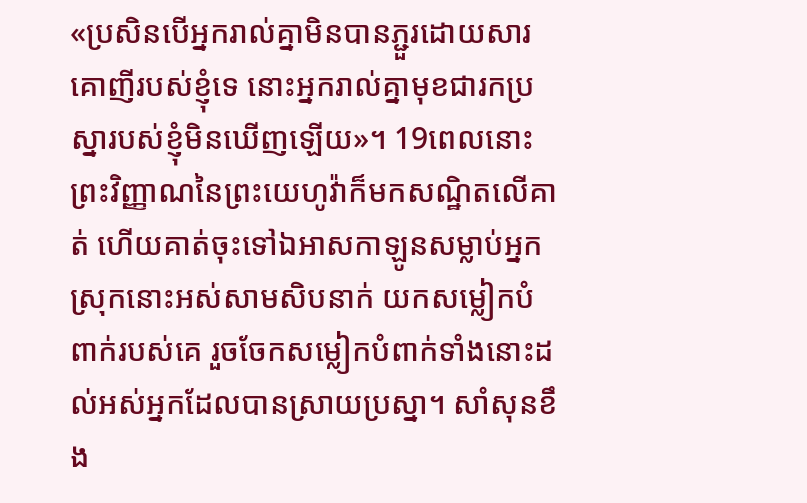«ប្រសិនបើអ្នករាល់គ្នាមិនបានភ្ជួរដោយសារគោញីរបស់ខ្ញុំទេ នោះអ្នករាល់គ្នាមុខជារកប្រស្នារបស់ខ្ញុំមិនឃើញឡើយ»។ 19ពេលនោះ ព្រះវិញ្ញាណនៃព្រះយេហូវ៉ាក៏មកសណ្ឋិតលើគាត់ ហើយគាត់ចុះទៅឯអាសកាឡូនសម្លាប់អ្នកស្រុកនោះអស់សាមសិបនាក់ យកសម្លៀកបំពាក់របស់គេ រួចចែកសម្លៀកបំពាក់ទាំងនោះដល់អស់អ្នកដែលបានស្រាយប្រស្នា។ សាំសុនខឹង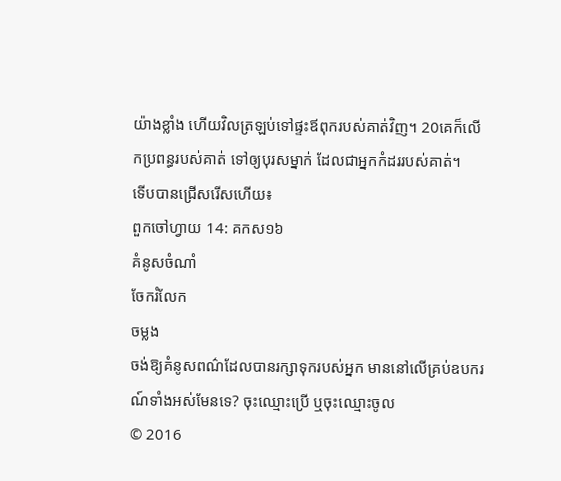យ៉ាងខ្លាំង ហើយវិលត្រឡប់ទៅផ្ទះឪពុករបស់គាត់វិញ។ 20គេក៏លើកប្រពន្ធរបស់គាត់ ទៅឲ្យបុរសម្នាក់ ដែលជាអ្នកកំដររបស់គាត់។
ទើបបានជ្រើសរើសហើយ៖
ពួកចៅហ្វាយ 14: គកស១៦
គំនូសចំណាំ
ចែករំលែក
ចម្លង
ចង់ឱ្យគំនូសពណ៌ដែលបានរក្សាទុករបស់អ្នក មាននៅលើគ្រប់ឧបករណ៍ទាំងអស់មែនទេ? ចុះឈ្មោះប្រើ ឬចុះឈ្មោះចូល
© 2016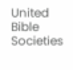United Bible Societies